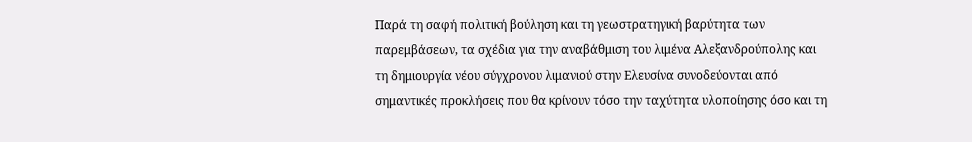Παρά τη σαφή πολιτική βούληση και τη γεωστρατηγική βαρύτητα των παρεμβάσεων, τα σχέδια για την αναβάθμιση του λιμένα Αλεξανδρούπολης και τη δημιουργία νέου σύγχρονου λιμανιού στην Ελευσίνα συνοδεύονται από σημαντικές προκλήσεις που θα κρίνουν τόσο την ταχύτητα υλοποίησης όσο και τη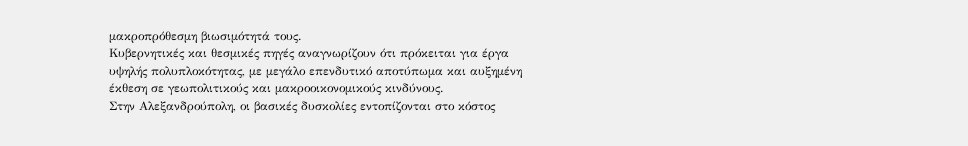μακροπρόθεσμη βιωσιμότητά τους.
Κυβερνητικές και θεσμικές πηγές αναγνωρίζουν ότι πρόκειται για έργα υψηλής πολυπλοκότητας, με μεγάλο επενδυτικό αποτύπωμα και αυξημένη έκθεση σε γεωπολιτικούς και μακροοικονομικούς κινδύνους.
Στην Αλεξανδρούπολη, οι βασικές δυσκολίες εντοπίζονται στο κόστος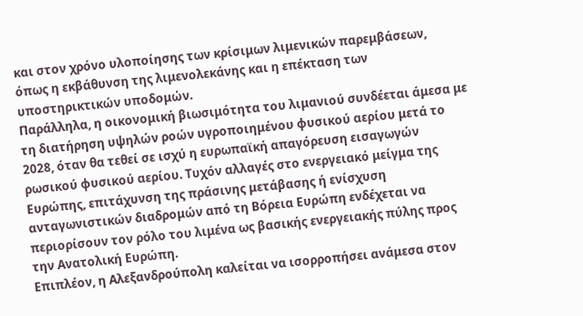και στον χρόνο υλοποίησης των κρίσιμων λιμενικών παρεμβάσεων, όπως η εκβάθυνση της λιμενολεκάνης και η επέκταση των υποστηρικτικών υποδομών.
Παράλληλα, η οικονομική βιωσιμότητα του λιμανιού συνδέεται άμεσα με τη διατήρηση υψηλών ροών υγροποιημένου φυσικού αερίου μετά το 2028, όταν θα τεθεί σε ισχύ η ευρωπαϊκή απαγόρευση εισαγωγών ρωσικού φυσικού αερίου. Τυχόν αλλαγές στο ενεργειακό μείγμα της Ευρώπης, επιτάχυνση της πράσινης μετάβασης ή ενίσχυση ανταγωνιστικών διαδρομών από τη Βόρεια Ευρώπη ενδέχεται να περιορίσουν τον ρόλο του λιμένα ως βασικής ενεργειακής πύλης προς την Ανατολική Ευρώπη.
Επιπλέον, η Αλεξανδρούπολη καλείται να ισορροπήσει ανάμεσα στον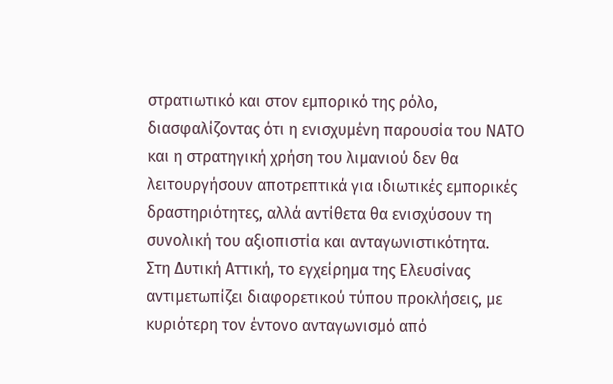στρατιωτικό και στον εμπορικό της ρόλο, διασφαλίζοντας ότι η ενισχυμένη παρουσία του ΝΑΤΟ και η στρατηγική χρήση του λιμανιού δεν θα λειτουργήσουν αποτρεπτικά για ιδιωτικές εμπορικές δραστηριότητες, αλλά αντίθετα θα ενισχύσουν τη συνολική του αξιοπιστία και ανταγωνιστικότητα.
Στη Δυτική Αττική, το εγχείρημα της Ελευσίνας αντιμετωπίζει διαφορετικού τύπου προκλήσεις, με κυριότερη τον έντονο ανταγωνισμό από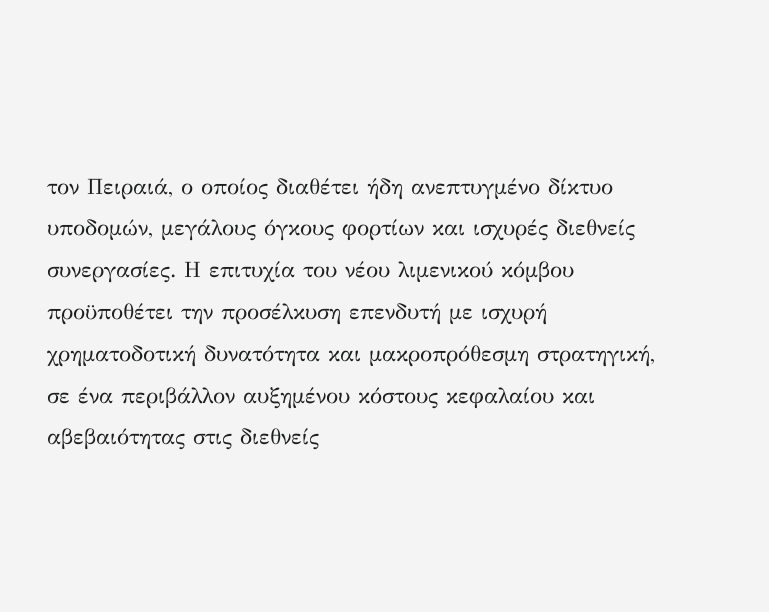τον Πειραιά, ο οποίος διαθέτει ήδη ανεπτυγμένο δίκτυο υποδομών, μεγάλους όγκους φορτίων και ισχυρές διεθνείς συνεργασίες. Η επιτυχία του νέου λιμενικού κόμβου προϋποθέτει την προσέλκυση επενδυτή με ισχυρή χρηματοδοτική δυνατότητα και μακροπρόθεσμη στρατηγική, σε ένα περιβάλλον αυξημένου κόστους κεφαλαίου και αβεβαιότητας στις διεθνείς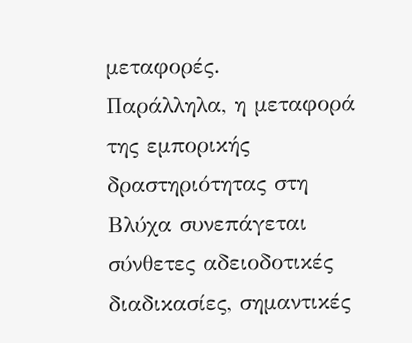μεταφορές.
Παράλληλα, η μεταφορά της εμπορικής δραστηριότητας στη Βλύχα συνεπάγεται σύνθετες αδειοδοτικές διαδικασίες, σημαντικές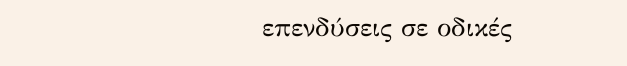επενδύσεις σε οδικές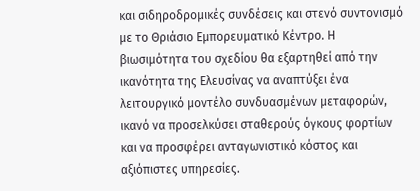και σιδηροδρομικές συνδέσεις και στενό συντονισμό με το Θριάσιο Εμπορευματικό Κέντρο. Η βιωσιμότητα του σχεδίου θα εξαρτηθεί από την ικανότητα της Ελευσίνας να αναπτύξει ένα λειτουργικό μοντέλο συνδυασμένων μεταφορών, ικανό να προσελκύσει σταθερούς όγκους φορτίων και να προσφέρει ανταγωνιστικό κόστος και αξιόπιστες υπηρεσίες.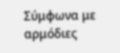Σύμφωνα με αρμόδιες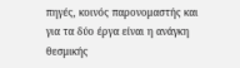πηγές, κοινός παρονομαστής και για τα δύο έργα είναι η ανάγκη θεσμικής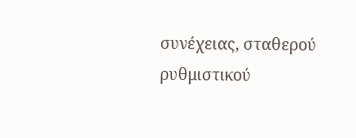συνέχειας, σταθερού ρυθμιστικού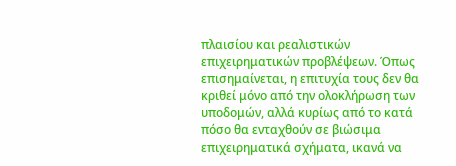πλαισίου και ρεαλιστικών επιχειρηματικών προβλέψεων. Όπως επισημαίνεται, η επιτυχία τους δεν θα κριθεί μόνο από την ολοκλήρωση των υποδομών, αλλά κυρίως από το κατά πόσο θα ενταχθούν σε βιώσιμα επιχειρηματικά σχήματα, ικανά να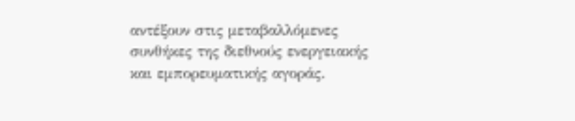αντέξουν στις μεταβαλλόμενες συνθήκες της διεθνούς ενεργειακής και εμπορευματικής αγοράς.